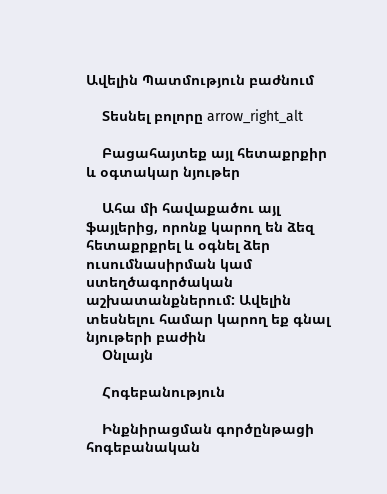Ավելին Պատմություն բաժնում

    Տեսնել բոլորը arrow_right_alt

    Բացահայտեք այլ հետաքրքիր և օգտակար նյութեր

    Ահա մի հավաքածու այլ ֆայլերից, որոնք կարող են ձեզ հետաքրքրել և օգնել ձեր ուսումնասիրման կամ ստեղծագործական աշխատանքներում: Ավելին տեսնելու համար կարող եք գնալ նյութերի բաժին
    Օնլայն

    Հոգեբանություն

    Ինքնիրացման գործընթացի հոգեբանական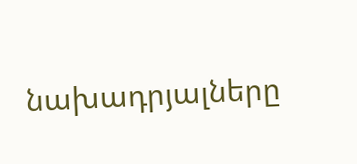նախադրյալները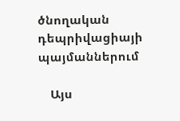ծնողական դեպրիվացիայի պայմաններում

    Այս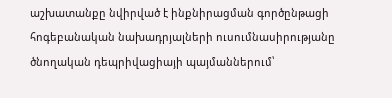աշխատանքը նվիրված է ինքնիրացման գործընթացի հոգեբանական նախադրյալների ուսումնասիրությանը ծնողական դեպրիվացիայի պայմաններում՝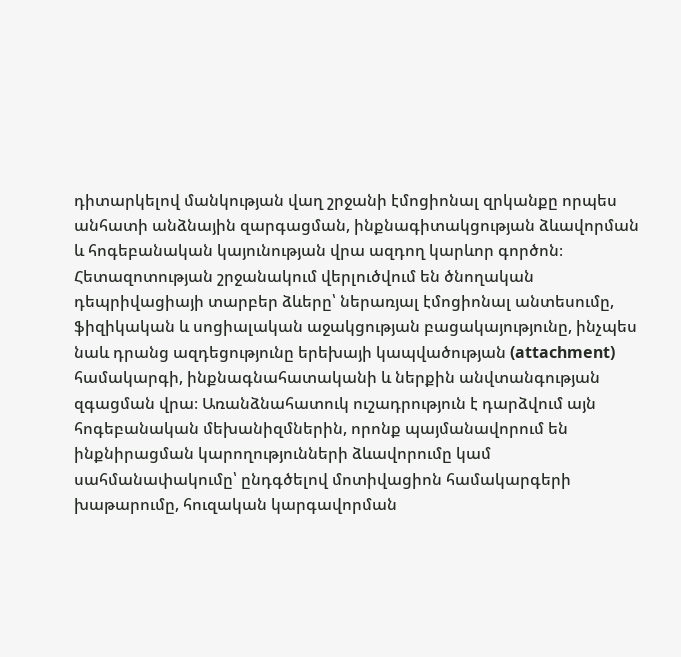դիտարկելով մանկության վաղ շրջանի էմոցիոնալ զրկանքը որպես անհատի անձնային զարգացման, ինքնագիտակցության ձևավորման և հոգեբանական կայունության վրա ազդող կարևոր գործոն։ Հետազոտության շրջանակում վերլուծվում են ծնողական դեպրիվացիայի տարբեր ձևերը՝ ներառյալ էմոցիոնալ անտեսումը, ֆիզիկական և սոցիալական աջակցության բացակայությունը, ինչպես նաև դրանց ազդեցությունը երեխայի կապվածության (attachment) համակարգի, ինքնագնահատականի և ներքին անվտանգության զգացման վրա։ Առանձնահատուկ ուշադրություն է դարձվում այն հոգեբանական մեխանիզմներին, որոնք պայմանավորում են ինքնիրացման կարողությունների ձևավորումը կամ սահմանափակումը՝ ընդգծելով մոտիվացիոն համակարգերի խաթարումը, հուզական կարգավորման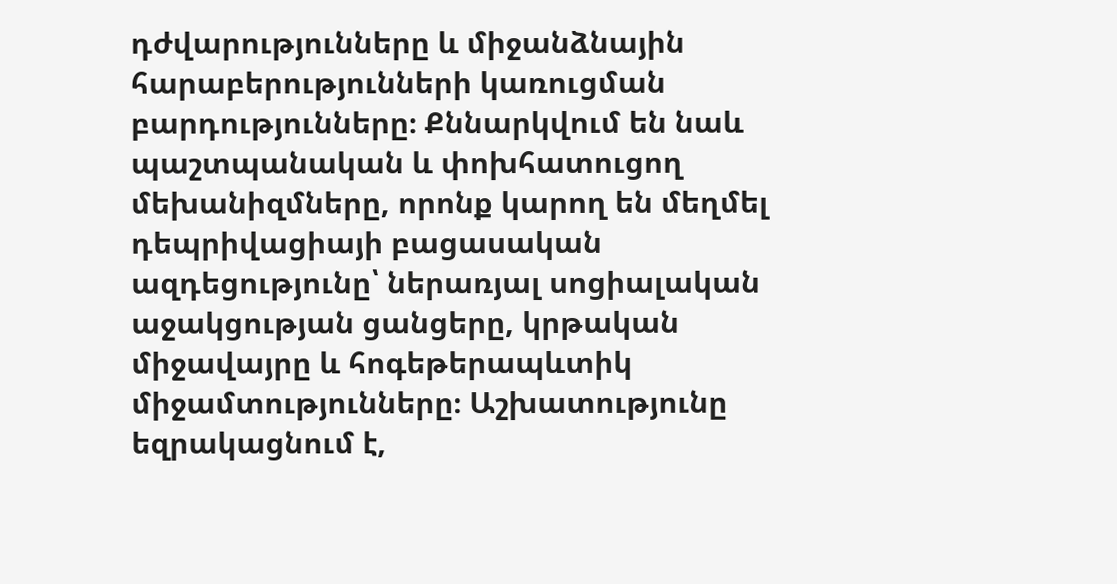դժվարությունները և միջանձնային հարաբերությունների կառուցման բարդությունները։ Քննարկվում են նաև պաշտպանական և փոխհատուցող մեխանիզմները, որոնք կարող են մեղմել դեպրիվացիայի բացասական ազդեցությունը՝ ներառյալ սոցիալական աջակցության ցանցերը, կրթական միջավայրը և հոգեթերապևտիկ միջամտությունները։ Աշխատությունը եզրակացնում է,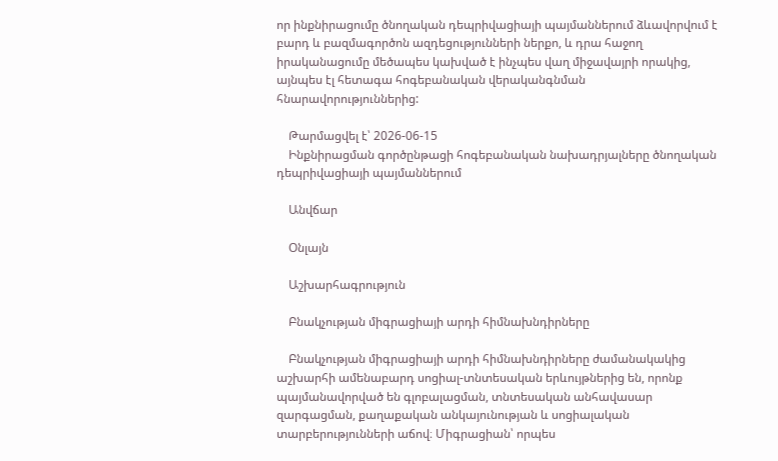որ ինքնիրացումը ծնողական դեպրիվացիայի պայմաններում ձևավորվում է բարդ և բազմագործոն ազդեցությունների ներքո, և դրա հաջող իրականացումը մեծապես կախված է ինչպես վաղ միջավայրի որակից, այնպես էլ հետագա հոգեբանական վերականգնման հնարավորություններից:

    Թարմացվել է՝ 2026-06-15
    Ինքնիրացման գործընթացի հոգեբանական նախադրյալները ծնողական դեպրիվացիայի պայմաններում

    Անվճար

    Օնլայն

    Աշխարհագրություն

    Բնակչության միգրացիայի արդի հիմնախնդիրները

    Բնակչության միգրացիայի արդի հիմնախնդիրները ժամանակակից աշխարհի ամենաբարդ սոցիալ-տնտեսական երևույթներից են, որոնք պայմանավորված են գլոբալացման, տնտեսական անհավասար զարգացման, քաղաքական անկայունության և սոցիալական տարբերությունների աճով։ Միգրացիան՝ որպես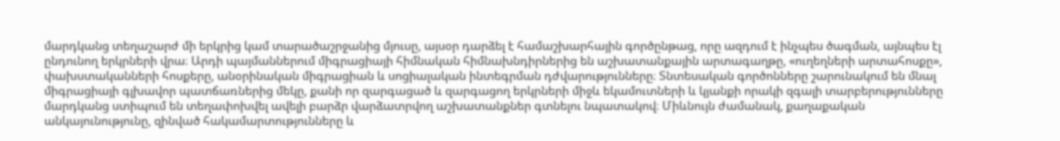մարդկանց տեղաշարժ մի երկրից կամ տարածաշրջանից մյուսը, այսօր դարձել է համաշխարհային գործընթաց, որը ազդում է ինչպես ծագման, այնպես էլ ընդունող երկրների վրա։ Արդի պայմաններում միգրացիայի հիմնական հիմնախնդիրներից են աշխատանքային արտագաղթը, «ուղեղների արտահոսքը», փախստականների հոսքերը, անօրինական միգրացիան և սոցիալական ինտեգրման դժվարությունները։ Տնտեսական գործոնները շարունակում են մնալ միգրացիայի գլխավոր պատճառներից մեկը, քանի որ զարգացած և զարգացող երկրների միջև եկամուտների և կյանքի որակի զգալի տարբերությունները մարդկանց ստիպում են տեղափոխվել ավելի բարձր վարձատրվող աշխատանքներ գտնելու նպատակով։ Միևնույն ժամանակ, քաղաքական անկայունությունը, զինված հակամարտությունները և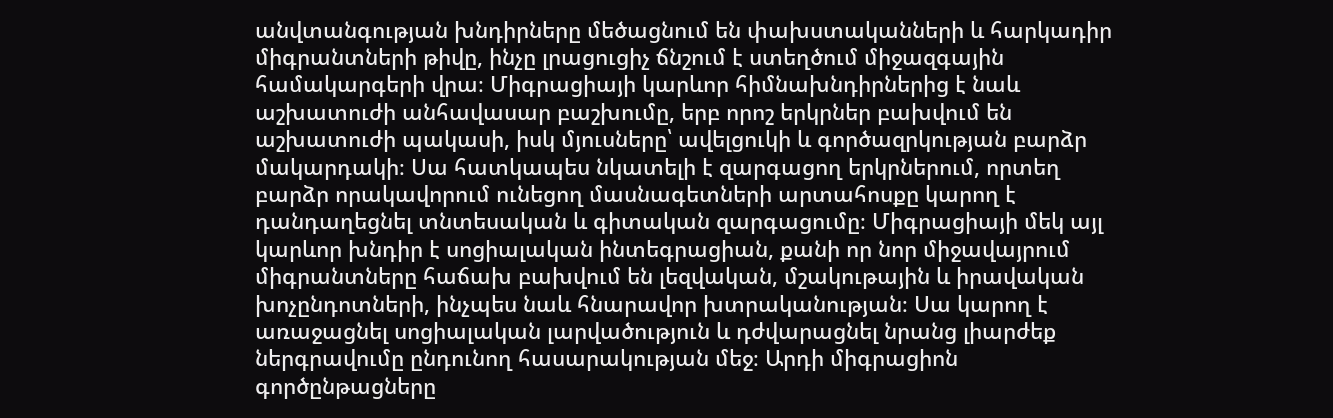անվտանգության խնդիրները մեծացնում են փախստականների և հարկադիր միգրանտների թիվը, ինչը լրացուցիչ ճնշում է ստեղծում միջազգային համակարգերի վրա։ Միգրացիայի կարևոր հիմնախնդիրներից է նաև աշխատուժի անհավասար բաշխումը, երբ որոշ երկրներ բախվում են աշխատուժի պակասի, իսկ մյուսները՝ ավելցուկի և գործազրկության բարձր մակարդակի։ Սա հատկապես նկատելի է զարգացող երկրներում, որտեղ բարձր որակավորում ունեցող մասնագետների արտահոսքը կարող է դանդաղեցնել տնտեսական և գիտական զարգացումը։ Միգրացիայի մեկ այլ կարևոր խնդիր է սոցիալական ինտեգրացիան, քանի որ նոր միջավայրում միգրանտները հաճախ բախվում են լեզվական, մշակութային և իրավական խոչընդոտների, ինչպես նաև հնարավոր խտրականության։ Սա կարող է առաջացնել սոցիալական լարվածություն և դժվարացնել նրանց լիարժեք ներգրավումը ընդունող հասարակության մեջ։ Արդի միգրացիոն գործընթացները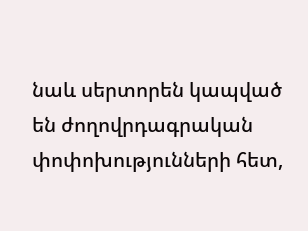նաև սերտորեն կապված են ժողովրդագրական փոփոխությունների հետ,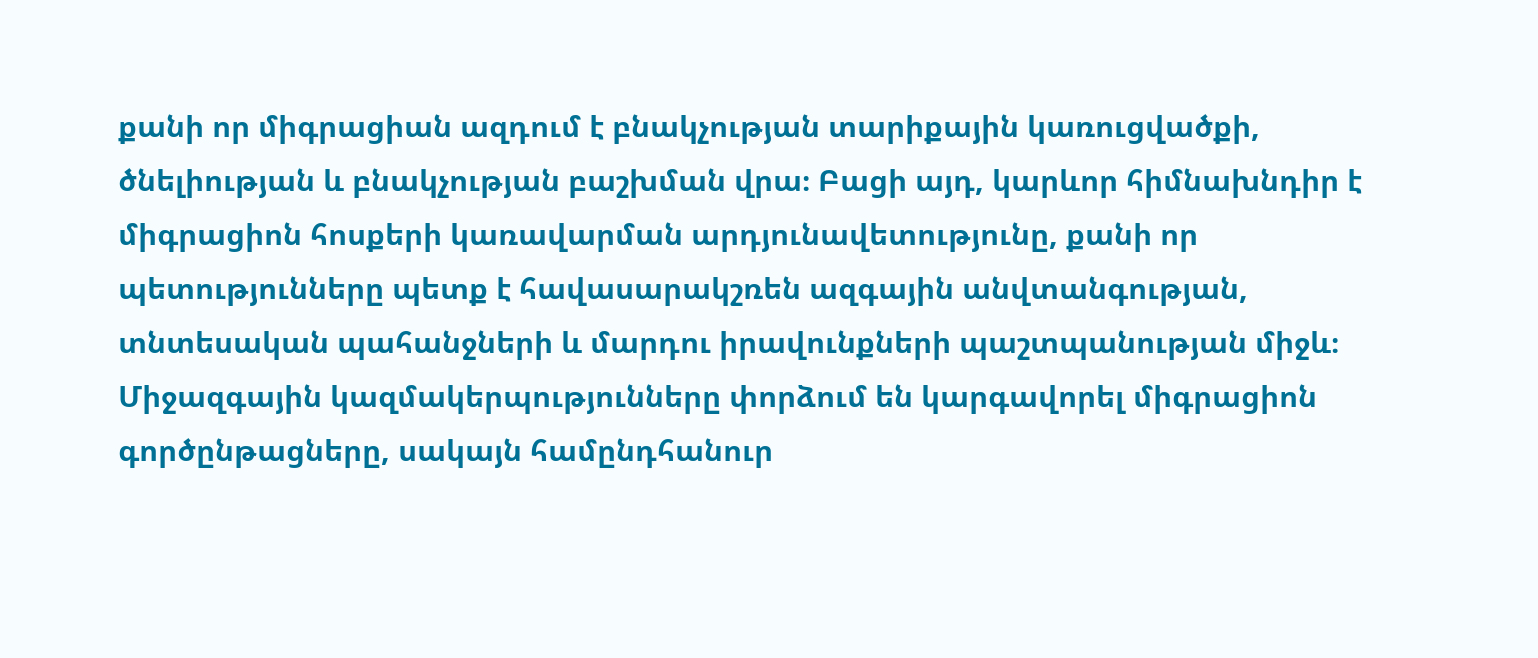քանի որ միգրացիան ազդում է բնակչության տարիքային կառուցվածքի, ծնելիության և բնակչության բաշխման վրա։ Բացի այդ, կարևոր հիմնախնդիր է միգրացիոն հոսքերի կառավարման արդյունավետությունը, քանի որ պետությունները պետք է հավասարակշռեն ազգային անվտանգության, տնտեսական պահանջների և մարդու իրավունքների պաշտպանության միջև։ Միջազգային կազմակերպությունները փորձում են կարգավորել միգրացիոն գործընթացները, սակայն համընդհանուր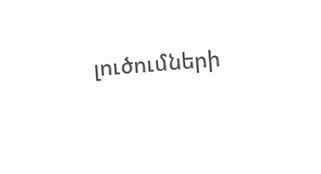լուծումների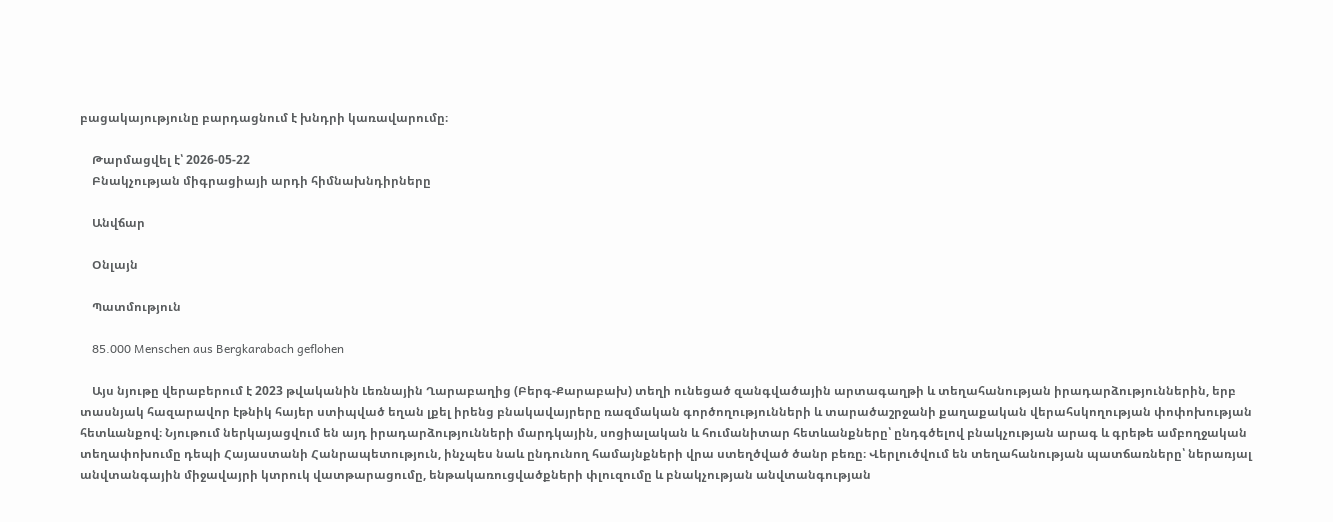բացակայությունը բարդացնում է խնդրի կառավարումը։

    Թարմացվել է՝ 2026-05-22
    Բնակչության միգրացիայի արդի հիմնախնդիրները

    Անվճար

    Օնլայն

    Պատմություն

    85.000 Menschen aus Bergkarabach geflohen

    Այս նյութը վերաբերում է 2023 թվականին Լեռնային Ղարաբաղից (Բերգ-Քարաբախ) տեղի ունեցած զանգվածային արտագաղթի և տեղահանության իրադարձություններին, երբ տասնյակ հազարավոր էթնիկ հայեր ստիպված եղան լքել իրենց բնակավայրերը ռազմական գործողությունների և տարածաշրջանի քաղաքական վերահսկողության փոփոխության հետևանքով։ Նյութում ներկայացվում են այդ իրադարձությունների մարդկային, սոցիալական և հումանիտար հետևանքները՝ ընդգծելով բնակչության արագ և գրեթե ամբողջական տեղափոխումը դեպի Հայաստանի Հանրապետություն, ինչպես նաև ընդունող համայնքների վրա ստեղծված ծանր բեռը։ Վերլուծվում են տեղահանության պատճառները՝ ներառյալ անվտանգային միջավայրի կտրուկ վատթարացումը, ենթակառուցվածքների փլուզումը և բնակչության անվտանգության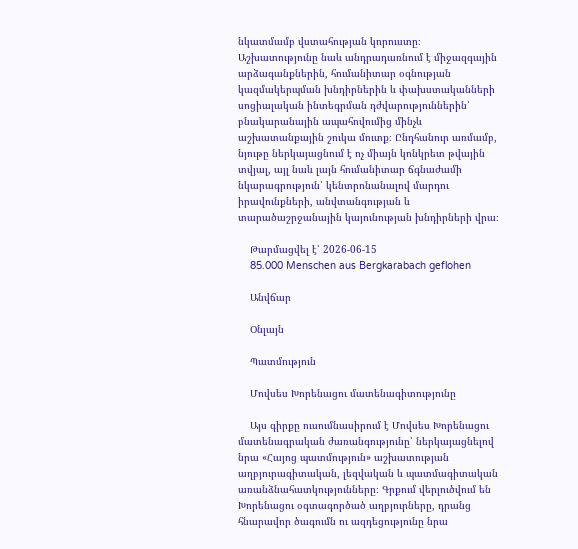նկատմամբ վստահության կորուստը։ Աշխատությունը նաև անդրադառնում է միջազգային արձագանքներին, հումանիտար օգնության կազմակերպման խնդիրներին և փախստականների սոցիալական ինտեգրման դժվարություններին՝ բնակարանային ապահովումից մինչև աշխատանքային շուկա մուտք։ Ընդհանուր առմամբ, նյութը ներկայացնում է ոչ միայն կոնկրետ թվային տվյալ, այլ նաև լայն հումանիտար ճգնաժամի նկարագրություն՝ կենտրոնանալով մարդու իրավունքների, անվտանգության և տարածաշրջանային կայունության խնդիրների վրա։

    Թարմացվել է՝ 2026-06-15
    85.000 Menschen aus Bergkarabach geflohen

    Անվճար

    Օնլայն

    Պատմություն

    Մովսես Խորենացու մատենագիտությունը

    Այս գիրքը ուսումնասիրում է Մովսես Խորենացու մատենագրական ժառանգությունը՝ ներկայացնելով նրա «Հայոց պատմություն» աշխատության աղբյուրագիտական, լեզվական և պատմագիտական առանձնահատկությունները։ Գրքում վերլուծվում են Խորենացու օգտագործած աղբյուրները, դրանց հնարավոր ծագումն ու ազդեցությունը նրա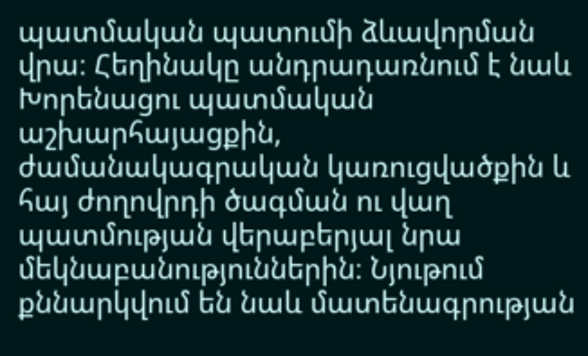պատմական պատումի ձևավորման վրա։ Հեղինակը անդրադառնում է նաև Խորենացու պատմական աշխարհայացքին, ժամանակագրական կառուցվածքին և հայ ժողովրդի ծագման ու վաղ պատմության վերաբերյալ նրա մեկնաբանություններին։ Նյութում քննարկվում են նաև մատենագրության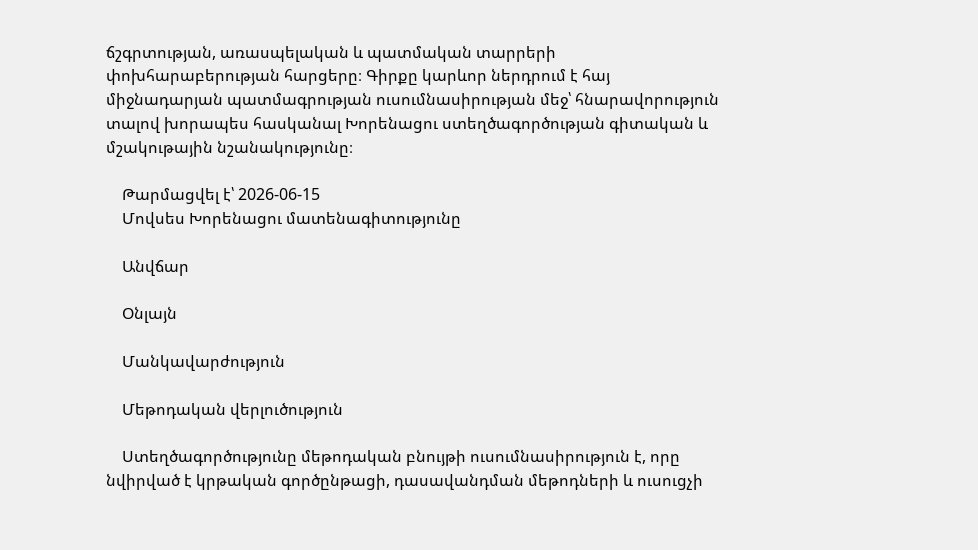ճշգրտության, առասպելական և պատմական տարրերի փոխհարաբերության հարցերը։ Գիրքը կարևոր ներդրում է հայ միջնադարյան պատմագրության ուսումնասիրության մեջ՝ հնարավորություն տալով խորապես հասկանալ Խորենացու ստեղծագործության գիտական և մշակութային նշանակությունը։

    Թարմացվել է՝ 2026-06-15
    Մովսես Խորենացու մատենագիտությունը

    Անվճար

    Օնլայն

    Մանկավարժություն

    Մեթոդական վերլուծություն

    Ստեղծագործությունը մեթոդական բնույթի ուսումնասիրություն է, որը նվիրված է կրթական գործընթացի, դասավանդման մեթոդների և ուսուցչի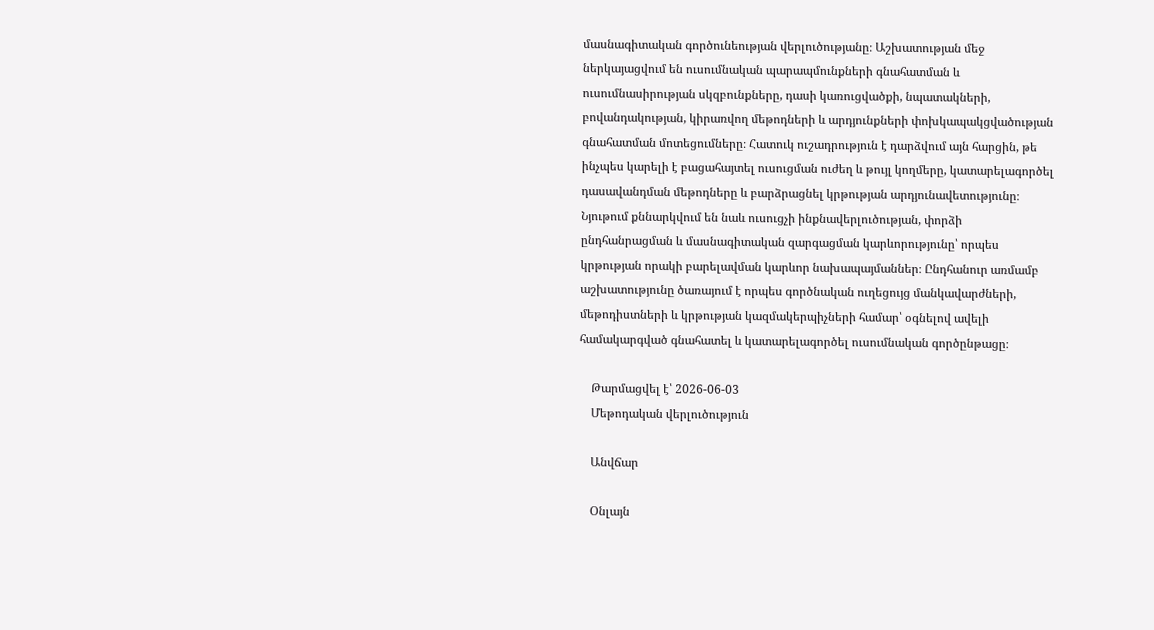մասնագիտական գործունեության վերլուծությանը։ Աշխատության մեջ ներկայացվում են ուսումնական պարապմունքների գնահատման և ուսումնասիրության սկզբունքները, դասի կառուցվածքի, նպատակների, բովանդակության, կիրառվող մեթոդների և արդյունքների փոխկապակցվածության գնահատման մոտեցումները։ Հատուկ ուշադրություն է դարձվում այն հարցին, թե ինչպես կարելի է բացահայտել ուսուցման ուժեղ և թույլ կողմերը, կատարելագործել դասավանդման մեթոդները և բարձրացնել կրթության արդյունավետությունը։ Նյութում քննարկվում են նաև ուսուցչի ինքնավերլուծության, փորձի ընդհանրացման և մասնագիտական զարգացման կարևորությունը՝ որպես կրթության որակի բարելավման կարևոր նախապայմաններ։ Ընդհանուր առմամբ աշխատությունը ծառայում է որպես գործնական ուղեցույց մանկավարժների, մեթոդիստների և կրթության կազմակերպիչների համար՝ օգնելով ավելի համակարգված գնահատել և կատարելագործել ուսումնական գործընթացը։

    Թարմացվել է՝ 2026-06-03
    Մեթոդական վերլուծություն

    Անվճար

    Օնլայն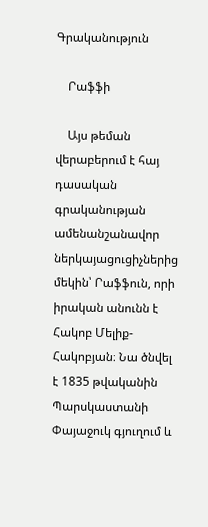Գրականություն

    Րաֆֆի

    Այս թեման վերաբերում է հայ դասական գրականության ամենանշանավոր ներկայացուցիչներից մեկին՝ Րաֆֆուն, որի իրական անունն է Հակոբ Մելիք-Հակոբյան։ Նա ծնվել է 1835 թվականին Պարսկաստանի Փայաջուկ գյուղում և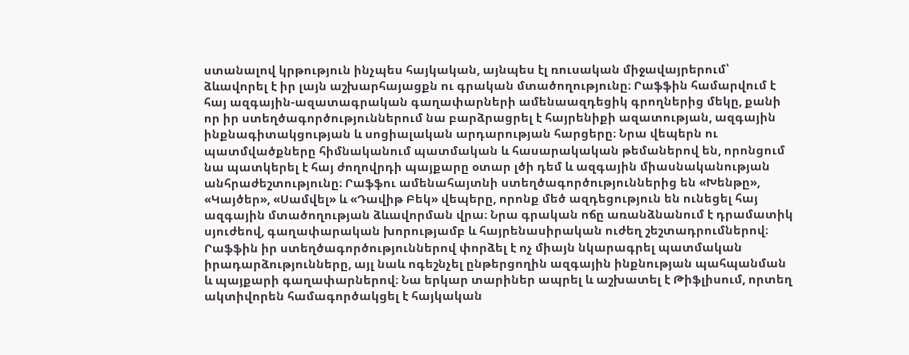ստանալով կրթություն ինչպես հայկական, այնպես էլ ռուսական միջավայրերում՝ ձևավորել է իր լայն աշխարհայացքն ու գրական մտածողությունը։ Րաֆֆին համարվում է հայ ազգային-ազատագրական գաղափարների ամենաազդեցիկ գրողներից մեկը, քանի որ իր ստեղծագործություններում նա բարձրացրել է հայրենիքի ազատության, ազգային ինքնագիտակցության և սոցիալական արդարության հարցերը։ Նրա վեպերն ու պատմվածքները հիմնականում պատմական և հասարակական թեմաներով են, որոնցում նա պատկերել է հայ ժողովրդի պայքարը օտար լծի դեմ և ազգային միասնականության անհրաժեշտությունը։ Րաֆֆու ամենահայտնի ստեղծագործություններից են «Խենթը», «Կայծեր», «Սամվել» և «Դավիթ Բեկ» վեպերը, որոնք մեծ ազդեցություն են ունեցել հայ ազգային մտածողության ձևավորման վրա։ Նրա գրական ոճը առանձնանում է դրամատիկ սյուժեով, գաղափարական խորությամբ և հայրենասիրական ուժեղ շեշտադրումներով։ Րաֆֆին իր ստեղծագործություններով փորձել է ոչ միայն նկարագրել պատմական իրադարձությունները, այլ նաև ոգեշնչել ընթերցողին ազգային ինքնության պահպանման և պայքարի գաղափարներով։ Նա երկար տարիներ ապրել և աշխատել է Թիֆլիսում, որտեղ ակտիվորեն համագործակցել է հայկական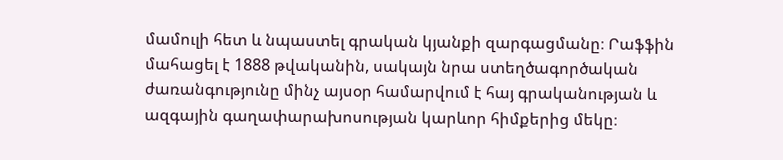մամուլի հետ և նպաստել գրական կյանքի զարգացմանը։ Րաֆֆին մահացել է 1888 թվականին, սակայն նրա ստեղծագործական ժառանգությունը մինչ այսօր համարվում է հայ գրականության և ազգային գաղափարախոսության կարևոր հիմքերից մեկը։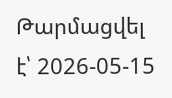Թարմացվել է՝ 2026-05-15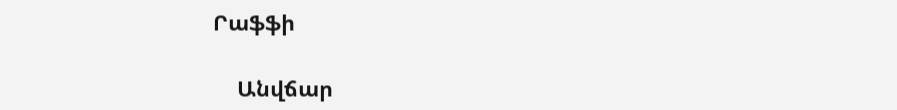Րաֆֆի

    Անվճար